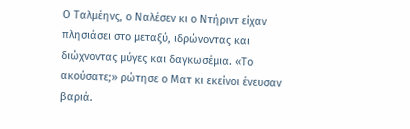Ο Ταλμέηνς, ο Ναλέσεν κι ο Ντήριντ είχαν πλησιάσει στο μεταξύ, ιδρώνοντας και διώχνοντας μύγες και δαγκωσέμια. «Το ακούσατε;» ρώτησε ο Ματ κι εκείνοι ένευσαν βαριά.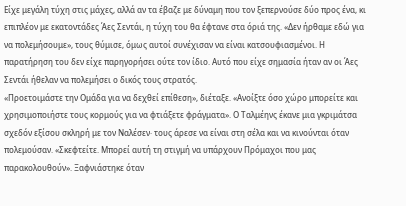Είχε μεγάλη τύχη στις μάχες, αλλά αν τα έβαζε με δύναμη που τον ξεπερνούσε δύο προς ένα, κι επιπλέον με εκατοντάδες Άες Σεντάι, η τύχη του θα έφτανε στα όριά της. «Δεν ήρθαμε εδώ για να πολεμήσουμε», τους θύμισε, όμως αυτοί συνέχισαν να είναι κατσουφιασμένοι. Η παρατήρηση του δεν είχε παρηγορήσει ούτε τον ίδιο. Αυτό που είχε σημασία ήταν αν οι Άες Σεντάι ήθελαν να πολεμήσει ο δικός τους στρατός.
«Προετοιμάστε την Ομάδα για να δεχθεί επίθεση», διέταξε. «Ανοίξτε όσο χώρο μπορείτε και χρησιμοποιήστε τους κορμούς για να φτιάξετε φράγματα». Ο Ταλμέηνς έκανε μια γκριμάτσα σχεδόν εξίσου σκληρή με τον Ναλέσεν· τους άρεσε να είναι στη σέλα και να κινούνται όταν πολεμούσαν. «Σκεφτείτε. Μπορεί αυτή τη στιγμή να υπάρχουν Πρόμαχοι που μας παρακολουθούν». Ξαφνιάστηκε όταν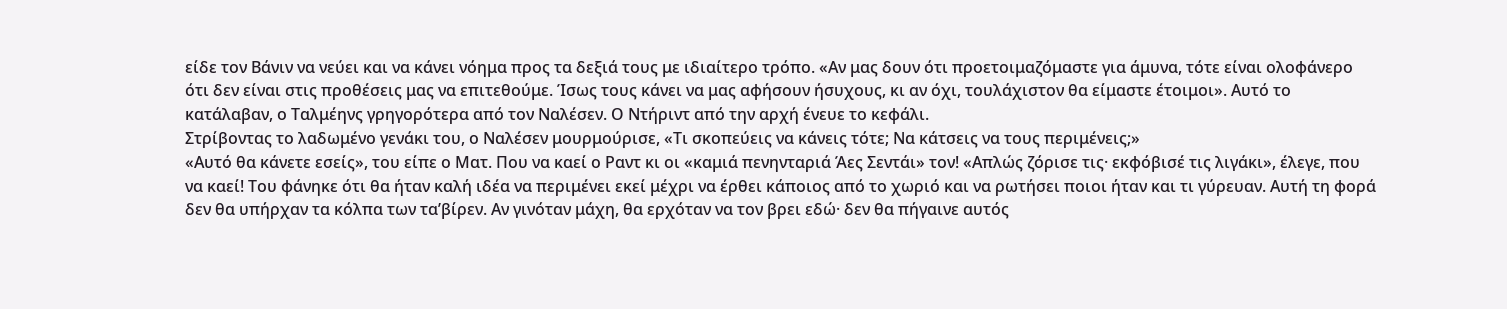είδε τον Βάνιν να νεύει και να κάνει νόημα προς τα δεξιά τους με ιδιαίτερο τρόπο. «Αν μας δουν ότι προετοιμαζόμαστε για άμυνα, τότε είναι ολοφάνερο ότι δεν είναι στις προθέσεις μας να επιτεθούμε. Ίσως τους κάνει να μας αφήσουν ήσυχους, κι αν όχι, τουλάχιστον θα είμαστε έτοιμοι». Αυτό το κατάλαβαν, ο Ταλμέηνς γρηγορότερα από τον Ναλέσεν. Ο Ντήριντ από την αρχή ένευε το κεφάλι.
Στρίβοντας το λαδωμένο γενάκι του, ο Ναλέσεν μουρμούρισε, «Τι σκοπεύεις να κάνεις τότε; Να κάτσεις να τους περιμένεις;»
«Αυτό θα κάνετε εσείς», του είπε ο Ματ. Που να καεί ο Ραντ κι οι «καμιά πενηνταριά Άες Σεντάι» τον! «Απλώς ζόρισε τις· εκφόβισέ τις λιγάκι», έλεγε, που να καεί! Του φάνηκε ότι θα ήταν καλή ιδέα να περιμένει εκεί μέχρι να έρθει κάποιος από το χωριό και να ρωτήσει ποιοι ήταν και τι γύρευαν. Αυτή τη φορά δεν θα υπήρχαν τα κόλπα των τα’βίρεν. Αν γινόταν μάχη, θα ερχόταν να τον βρει εδώ· δεν θα πήγαινε αυτός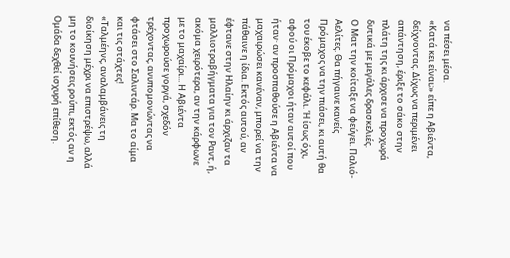να πέσει μέσα.
«Κατά κει είναι;» είπε η Αβιέντα, δείχνοντας. Δίχως να περιμένει απάντηση, έριξε το σάκο στην πλάτη της κι άρχισε να προχωρά δυτικά με μεγάλες δρασκελιές.
Ο Ματ την κοίταξε να φεύγει. Παλιό-Αελίτες. Θα πήγαινε κανείς Πρόμαχος να την πιάσει, κι αυτή θα του έκοβε το κεφάλι. Ή ίσως όχι, αφού οι Πρόμαχοι ήταν αυτοί που ήταν· αν προσπαθούσε η Αβιέντα να μαχαιρώσει κανέναν, μπορεί να την πάθαινε η ίδια. Εκτός αυτού, αν έφτανε στην Ηλαίην κι άρχιζαν τα μαλλιοτραβήγματα για τον Ραντ, ή, ακόμα χειρότερα, αν την κάρφωνε με το μαχαίρι... Η Αβιέντα προχωρούσε γοργά, σχεδόν τρέχοντας, ανυπομονώντας να φτάσει στο Σαλιντάρ. Μα το αίμα και τις στάχτες!
«Ταλμέηνς, αναλαμβάνεις τη διοίκηση μέχρι να επιστρέψω, αλλά μη το κουνήσεις ρούπι, εκτός αν η Ομάδα δεχθεί ισχυρή επίθεση.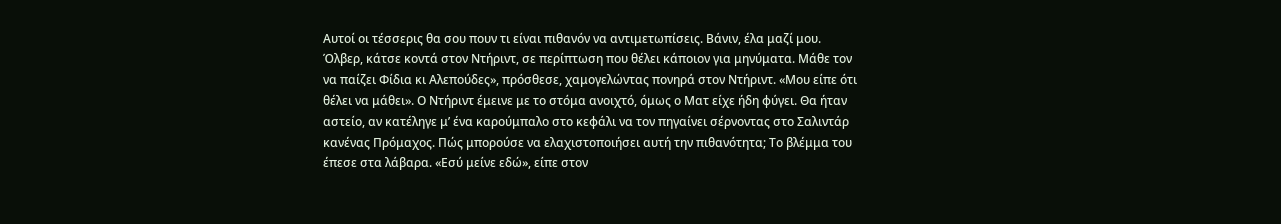Αυτοί οι τέσσερις θα σου πουν τι είναι πιθανόν να αντιμετωπίσεις. Βάνιν, έλα μαζί μου. Όλβερ, κάτσε κοντά στον Ντήριντ, σε περίπτωση που θέλει κάποιον για μηνύματα. Μάθε τον να παίζει Φίδια κι Αλεπούδες», πρόσθεσε, χαμογελώντας πονηρά στον Ντήριντ. «Μου είπε ότι θέλει να μάθει». Ο Ντήριντ έμεινε με το στόμα ανοιχτό, όμως ο Ματ είχε ήδη φύγει. Θα ήταν αστείο, αν κατέληγε μ’ ένα καρούμπαλο στο κεφάλι να τον πηγαίνει σέρνοντας στο Σαλιντάρ κανένας Πρόμαχος. Πώς μπορούσε να ελαχιστοποιήσει αυτή την πιθανότητα; Το βλέμμα του έπεσε στα λάβαρα. «Εσύ μείνε εδώ», είπε στον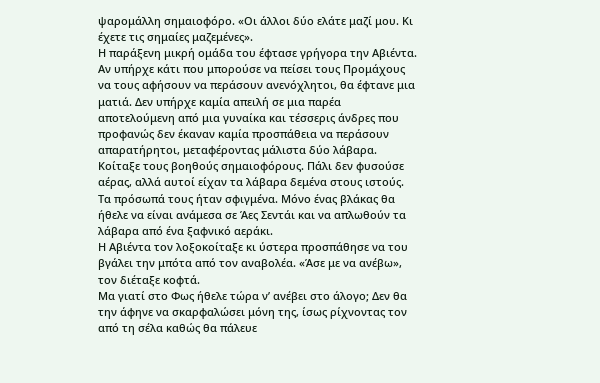ψαρομάλλη σημαιοφόρο. «Οι άλλοι δύο ελάτε μαζί μου. Κι έχετε τις σημαίες μαζεμένες».
Η παράξενη μικρή ομάδα του έφτασε γρήγορα την Αβιέντα. Αν υπήρχε κάτι που μπορούσε να πείσει τους Προμάχους να τους αφήσουν να περάσουν ανενόχλητοι, θα έφτανε μια ματιά. Δεν υπήρχε καμία απειλή σε μια παρέα αποτελούμενη από μια γυναίκα και τέσσερις άνδρες που προφανώς δεν έκαναν καμία προσπάθεια να περάσουν απαρατήρητοι, μεταφέροντας μάλιστα δύο λάβαρα. Κοίταξε τους βοηθούς σημαιοφόρους. Πάλι δεν φυσούσε αέρας, αλλά αυτοί είχαν τα λάβαρα δεμένα στους ιστούς. Τα πρόσωπά τους ήταν σφιγμένα. Μόνο ένας βλάκας θα ήθελε να είναι ανάμεσα σε Άες Σεντάι και να απλωθούν τα λάβαρα από ένα ξαφνικό αεράκι.
Η Αβιέντα τον λοξοκοίταξε κι ύστερα προσπάθησε να του βγάλει την μπότα από τον αναβολέα. «Άσε με να ανέβω», τον διέταξε κοφτά.
Μα γιατί στο Φως ήθελε τώρα ν’ ανέβει στο άλογο; Δεν θα την άφηνε να σκαρφαλώσει μόνη της, ίσως ρίχνοντας τον από τη σέλα καθώς θα πάλευε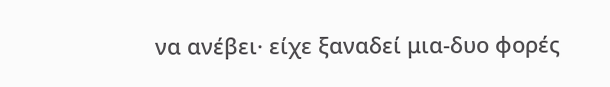να ανέβει· είχε ξαναδεί μια-δυο φορές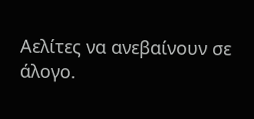Αελίτες να ανεβαίνουν σε άλογο.